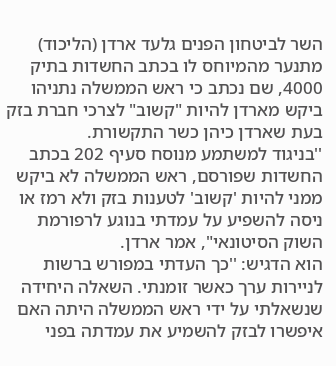השר לביטחון הפנים גלעד ארדן (הליכוד) מתנער מהמיוחס לו בכתב החשדות בתיק 4000, שם נכתב כי ראש הממשלה נתניהו ביקש מארדן להיות "קשוב" לצרכי חברת בזק בעת שארדן כיהן כשר התקשורת.
''בניגוד למשתמע מנוסח סעיף 202 בכתב החשדות שפורסם, ראש הממשלה לא ביקש ממני להיות 'קשוב' לטענות בזק ולא רמז או ניסה להשפיע על עמדתי בנוגע לרפורמת השוק הסיטונאי", אמר ארדן.
הוא הדגיש: ''כך העדתי במפורש ברשות לניירות ערך כאשר זומנתי. השאלה היחידה שנשאלתי על ידי ראש הממשלה היתה האם איפשרו לבזק להשמיע את עמדתה בפני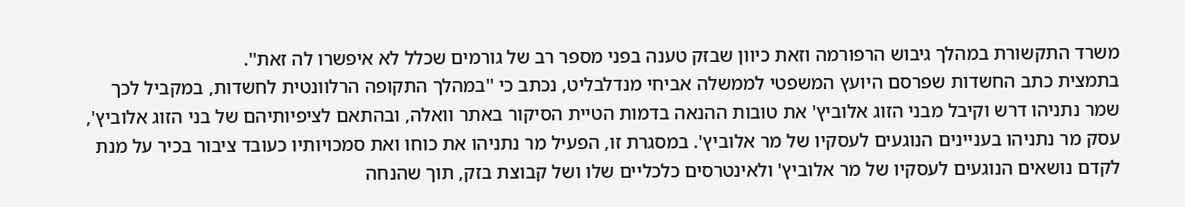משרד התקשורת במהלך גיבוש הרפורמה וזאת כיוון שבזק טענה בפני מספר רב של גורמים שכלל לא איפשרו לה זאת''.
בתמצית כתב החשדות שפרסם היועץ המשפטי לממשלה אביחי מנדלבליט, נכתב כי ''במהלך התקופה הרלוונטית לחשדות, במקביל לכך שמר נתניהו דרש וקיבל מבני הזוג אלוביץ' את טובות ההנאה בדמות הטיית הסיקור באתר וואלה, ובהתאם לציפיותיהם של בני הזוג אלוביץ', עסק מר נתניהו בעניינים הנוגעים לעסקיו של מר אלוביץ'. במסגרת זו, הפעיל מר נתניהו את כוחו ואת סמכויותיו כעובד ציבור בכיר על מנת לקדם נושאים הנוגעים לעסקיו של מר אלוביץ' ולאינטרסים כלכליים שלו ושל קבוצת בזק, תוך שהנחה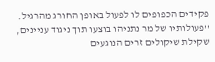פקידים הכפופים לו לפעול באופן החורג מהרגיל.
''פעולותיו של מר נתניהו בוצעו תוך ניגוד עניינים, שקילת שיקולים זרים הנוגעים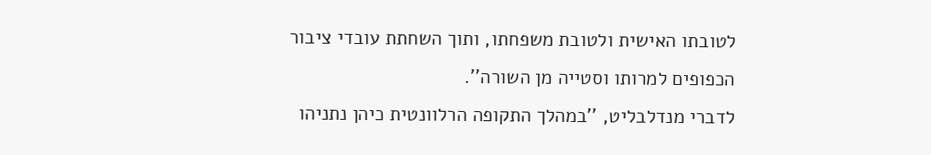לטובתו האישית ולטובת משפחתו, ותוך השחתת עובדי ציבור הכפופים למרותו וסטייה מן השורה''.
לדברי מנדלבליט, ''במהלך התקופה הרלוונטית כיהן נתניהו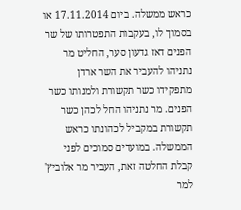כראש ממשלה. ביום 17.11.2014 או בסמוך לו, בעקבות התפטרותו של שר הפנים דאז גדעון סער, החליט מר נתניהו להעביר את השר ארדן מתפקידו כשר תקשורת ולמנותו כשר הפנים. מר נתניהו החל לכהן כשר תקשורת במקביל לכהונתו כראש הממשלה. במועדים סמוכים לפני קבלת החלטה זאת, העביר מר אלוביץ' למר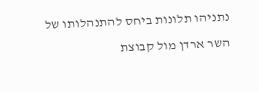נתניהו תלונות ביחס להתנהלותו של השר ארדן מול קבוצת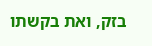בזק, ואת בקשתו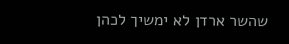שהשר ארדן לא ימשיך לכהן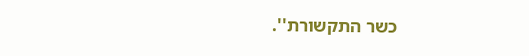כשר התקשורת''.